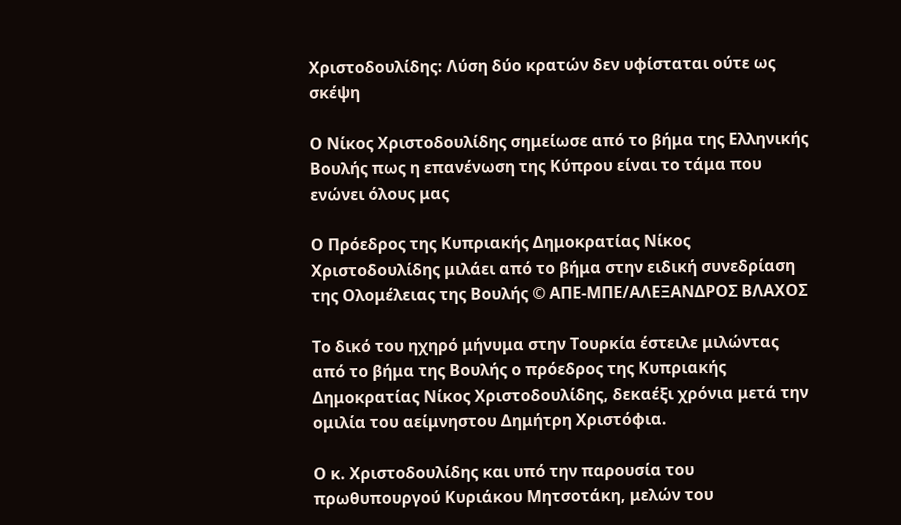Χριστοδουλίδης: Λύση δύο κρατών δεν υφίσταται ούτε ως σκέψη

Ο Νίκος Χριστοδουλίδης σημείωσε από το βήμα της Ελληνικής Βουλής πως η επανένωση της Κύπρου είναι το τάμα που ενώνει όλους μας

Ο Πρόεδρος της Κυπριακής Δημοκρατίας Νίκος Χριστοδουλίδης μιλάει από το βήμα στην ειδική συνεδρίαση της Ολομέλειας της Βουλής © ΑΠΕ-ΜΠΕ/ΑΛΕΞΑΝΔΡΟΣ ΒΛΑΧΟΣ

Το δικό του ηχηρό μήνυμα στην Τουρκία έστειλε μιλώντας από το βήμα της Βουλής ο πρόεδρος της Κυπριακής Δημοκρατίας Νίκος Χριστοδουλίδης, δεκαέξι χρόνια μετά την ομιλία του αείμνηστου Δημήτρη Χριστόφια.

Ο κ. Χριστοδουλίδης και υπό την παρουσία του πρωθυπουργού Κυριάκου Μητσοτάκη, μελών του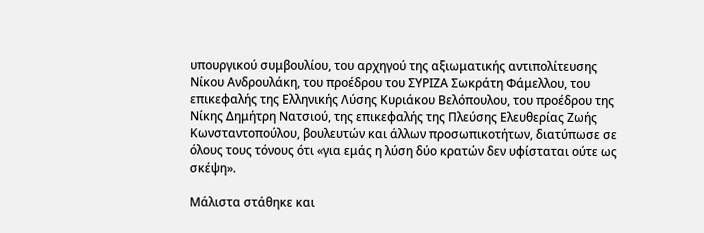υπουργικού συμβουλίου, του αρχηγού της αξιωματικής αντιπολίτευσης Νίκου Ανδρουλάκη, του προέδρου του ΣΥΡΙΖΑ Σωκράτη Φάμελλου, του επικεφαλής της Ελληνικής Λύσης Κυριάκου Βελόπουλου, του προέδρου της Νίκης Δημήτρη Νατσιού, της επικεφαλής της Πλεύσης Ελευθερίας Ζωής Κωνσταντοπούλου, βουλευτών και άλλων προσωπικοτήτων, διατύπωσε σε όλους τους τόνους ότι «για εμάς η λύση δύο κρατών δεν υφίσταται ούτε ως σκέψη».

Μάλιστα στάθηκε και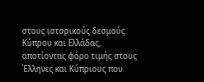στους ιστορικούς δεσμούς Κύπρου και Ελλάδας, αποτίοντας φόρο τιμής στους Έλληνες και Κύπριους που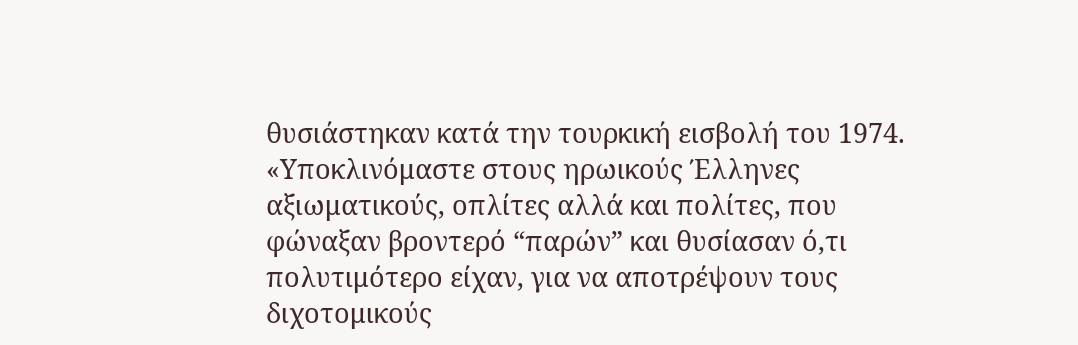θυσιάστηκαν κατά την τουρκική εισβολή του 1974. «Υποκλινόμαστε στους ηρωικούς Έλληνες αξιωματικούς, οπλίτες αλλά και πολίτες, που φώναξαν βροντερό “παρών” και θυσίασαν ό,τι πολυτιμότερο είχαν, για να αποτρέψουν τους διχοτομικούς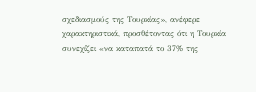σχεδιασμούς της Τουρκίας», ανέφερε χαρακτηριστικά, προσθέτοντας ότι η Τουρκία συνεχίζει «να καταπατά το 37% της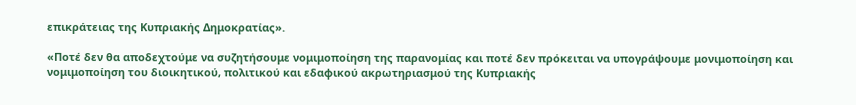επικράτειας της Κυπριακής Δημοκρατίας».

«Ποτέ δεν θα αποδεχτούμε να συζητήσουμε νομιμοποίηση της παρανομίας και ποτέ δεν πρόκειται να υπογράψουμε μονιμοποίηση και νομιμοποίηση του διοικητικού, πολιτικού και εδαφικού ακρωτηριασμού της Κυπριακής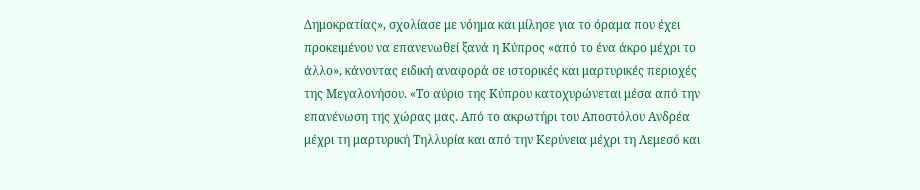Δημοκρατίας», σχολίασε με νόημα και μίλησε για το όραμα που έχει προκειμένου να επανενωθεί ξανά η Κύπρος «από το ένα άκρο μέχρι το άλλο», κάνοντας ειδική αναφορά σε ιστορικές και μαρτυρικές περιοχές της Μεγαλονήσου. «Το αύριο της Κύπρου κατοχυρώνεται μέσα από την επανένωση της χώρας μας. Από το ακρωτήρι του Αποστόλου Ανδρέα μέχρι τη μαρτυρική Τηλλυρία και από την Κερύνεια μέχρι τη Λεμεσό και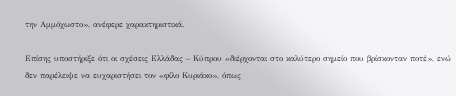την Αμμόχωστο», ανέφερε χαρακτηριστικά.

Επίσης υποστήριξε ότι οι σχέσεις Ελλάδας – Κύπρου «διέρχονται στο καλύτερο σημείο που βρίσκονταν ποτέ», ενώ δεν παρέλειψε να ευχαριστήσει τον «φίλο Κυριάκο», όπως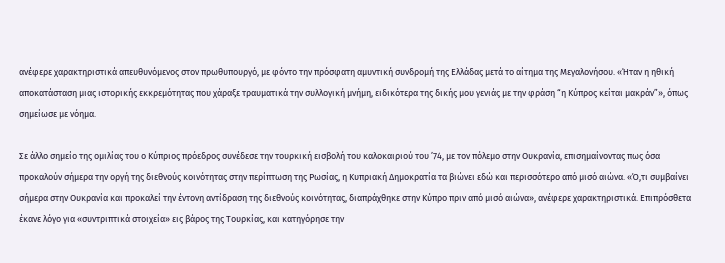ανέφερε χαρακτηριστικά απευθυνόμενος στον πρωθυπουργό, με φόντο την πρόσφατη αμυντική συνδρομή της Ελλάδας μετά το αίτημα της Μεγαλονήσου. «Ήταν η ηθική αποκατάσταση μιας ιστορικής εκκρεμότητας που χάραξε τραυματικά την συλλογική μνήμη, ειδικότερα της δικής μου γενιάς με την φράση “η Κύπρος κείται μακράν”», όπως σημείωσε με νόημα.

Σε άλλο σημείο της ομιλίας του ο Κύπριος πρόεδρος συνέδεσε την τουρκική εισβολή του καλοκαιριού του ’74, με τον πόλεμο στην Ουκρανία, επισημαίνοντας πως όσα προκαλούν σήμερα την οργή της διεθνούς κοινότητας στην περίπτωση της Ρωσίας, η Κυπριακή Δημοκρατία τα βιώνει εδώ και περισσότερο από μισό αιώνα. «Ό,τι συμβαίνει σήμερα στην Ουκρανία και προκαλεί την έντονη αντίδραση της διεθνούς κοινότητας, διαπράχθηκε στην Κύπρο πριν από μισό αιώνα», ανέφερε χαρακτηριστικά. Επιπρόσθετα έκανε λόγο για «συντριπτικά στοιχεία» εις βάρος της Τουρκίας, και κατηγόρησε την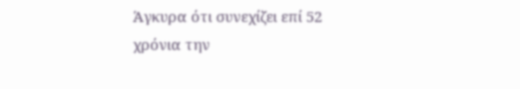Άγκυρα ότι συνεχίζει επί 52 χρόνια την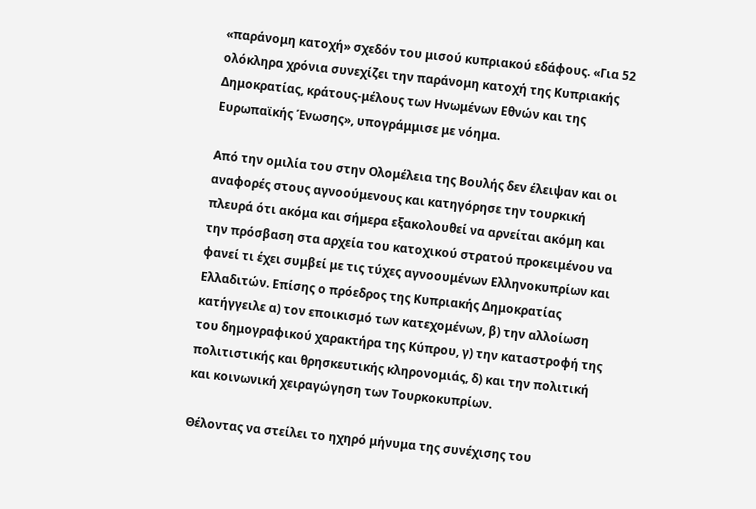«παράνομη κατοχή» σχεδόν του μισού κυπριακού εδάφους. «Για 52 ολόκληρα χρόνια συνεχίζει την παράνομη κατοχή της Κυπριακής Δημοκρατίας, κράτους-μέλους των Ηνωμένων Εθνών και της Ευρωπαϊκής Ένωσης», υπογράμμισε με νόημα.

Από την ομιλία του στην Ολομέλεια της Βουλής δεν έλειψαν και οι αναφορές στους αγνοούμενους και κατηγόρησε την τουρκική πλευρά ότι ακόμα και σήμερα εξακολουθεί να αρνείται ακόμη και την πρόσβαση στα αρχεία του κατοχικού στρατού προκειμένου να φανεί τι έχει συμβεί με τις τύχες αγνοουμένων Ελληνοκυπρίων και Ελλαδιτών. Επίσης ο πρόεδρος της Κυπριακής Δημοκρατίας κατήγγειλε α) τον εποικισμό των κατεχομένων, β) την αλλοίωση του δημογραφικού χαρακτήρα της Κύπρου, γ) την καταστροφή της πολιτιστικής και θρησκευτικής κληρονομιάς, δ) και την πολιτική και κοινωνική χειραγώγηση των Τουρκοκυπρίων.

Θέλοντας να στείλει το ηχηρό μήνυμα της συνέχισης του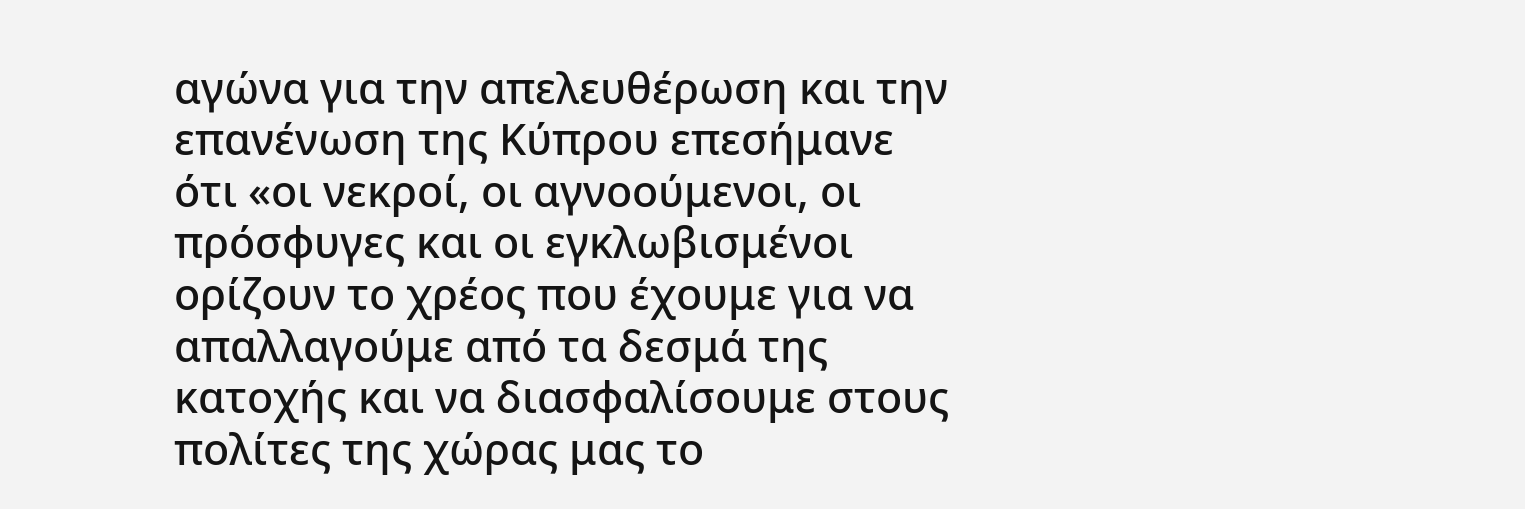αγώνα για την απελευθέρωση και την επανένωση της Κύπρου επεσήμανε ότι «οι νεκροί, οι αγνοούμενοι, οι πρόσφυγες και οι εγκλωβισμένοι ορίζουν το χρέος που έχουμε για να απαλλαγούμε από τα δεσμά της κατοχής και να διασφαλίσουμε στους πολίτες της χώρας μας το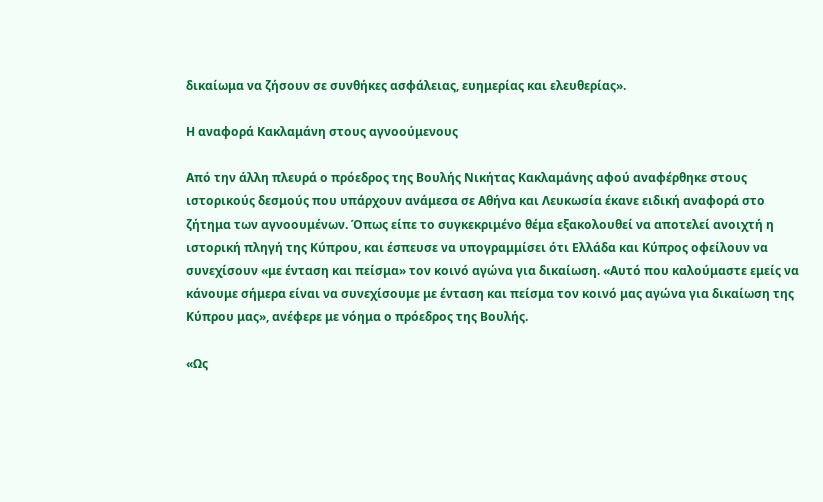δικαίωμα να ζήσουν σε συνθήκες ασφάλειας, ευημερίας και ελευθερίας».

Η αναφορά Κακλαμάνη στους αγνοούμενους

Από την άλλη πλευρά ο πρόεδρος της Βουλής Νικήτας Κακλαμάνης αφού αναφέρθηκε στους ιστορικούς δεσμούς που υπάρχουν ανάμεσα σε Αθήνα και Λευκωσία έκανε ειδική αναφορά στο ζήτημα των αγνοουμένων. Όπως είπε το συγκεκριμένο θέμα εξακολουθεί να αποτελεί ανοιχτή η ιστορική πληγή της Κύπρου, και έσπευσε να υπογραμμίσει ότι Ελλάδα και Κύπρος οφείλουν να συνεχίσουν «με ένταση και πείσμα» τον κοινό αγώνα για δικαίωση. «Αυτό που καλούμαστε εμείς να κάνουμε σήμερα είναι να συνεχίσουμε με ένταση και πείσμα τον κοινό μας αγώνα για δικαίωση της Κύπρου μας», ανέφερε με νόημα ο πρόεδρος της Βουλής.

«Ως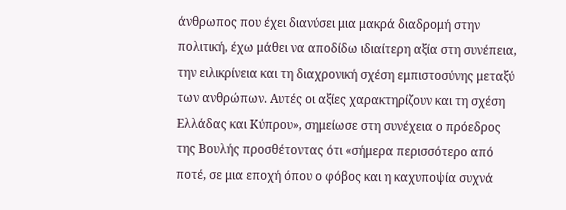άνθρωπος που έχει διανύσει μια μακρά διαδρομή στην πολιτική, έχω μάθει να αποδίδω ιδιαίτερη αξία στη συνέπεια, την ειλικρίνεια και τη διαχρονική σχέση εμπιστοσύνης μεταξύ των ανθρώπων. Αυτές οι αξίες χαρακτηρίζουν και τη σχέση Ελλάδας και Κύπρου», σημείωσε στη συνέχεια ο πρόεδρος της Βουλής προσθέτοντας ότι «σήμερα περισσότερο από ποτέ, σε μια εποχή όπου ο φόβος και η καχυποψία συχνά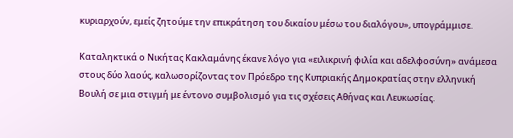κυριαρχούν, εμείς ζητούμε την επικράτηση του δικαίου μέσω του διαλόγου», υπογράμμισε.

Καταληκτικά ο Νικήτας Κακλαμάνης έκανε λόγο για «ειλικρινή φιλία και αδελφοσύνη» ανάμεσα στους δύο λαούς, καλωσορίζοντας τον Πρόεδρο της Κυπριακής Δημοκρατίας στην ελληνική Βουλή σε μια στιγμή με έντονο συμβολισμό για τις σχέσεις Αθήνας και Λευκωσίας.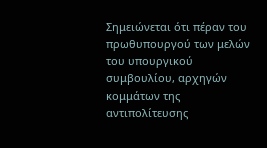Σημειώνεται ότι πέραν του πρωθυπουργού των μελών του υπουργικού συμβουλίου, αρχηγών κομμάτων της αντιπολίτευσης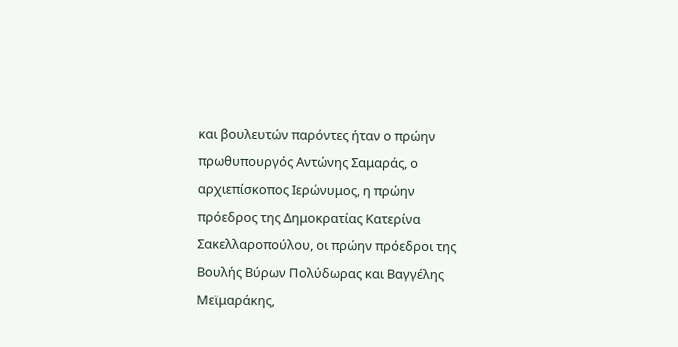και βουλευτών παρόντες ήταν ο πρώην πρωθυπουργός Αντώνης Σαμαράς, ο αρχιεπίσκοπος Ιερώνυμος, η πρώην πρόεδρος της Δημοκρατίας Κατερίνα Σακελλαροπούλου, οι πρώην πρόεδροι της Βουλής Βύρων Πολύδωρας και Βαγγέλης Μεϊμαράκης,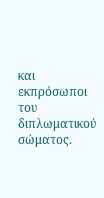και εκπρόσωποι του διπλωματικού σώματος.